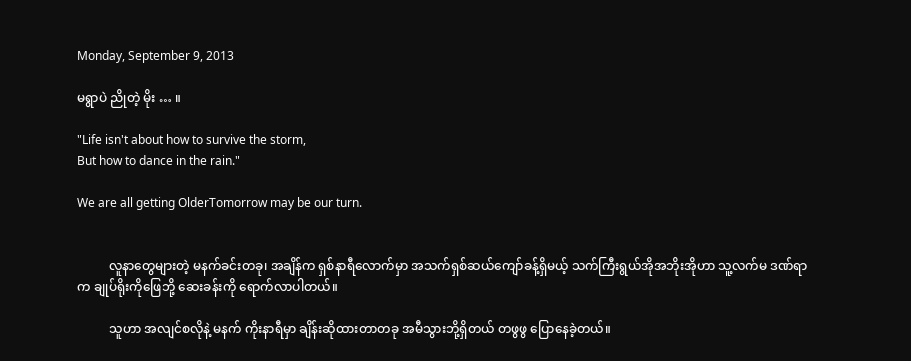Monday, September 9, 2013

မရွာပဲ ညိုတဲ့ မိုး … ။

"Life isn't about how to survive the storm,
But how to dance in the rain."

We are all getting OlderTomorrow may be our turn.


          လူနာတွေများတဲ့ မနက်ခင်းတခု၊ အချိန်က ရှစ်နာရီလောက်မှာ အသက်ရှစ်ဆယ်ကျော်ခန့်ရှိမယ့် သက်ကြီးရွယ်အိုအဘိုးအိုဟာ သူ့လက်မ ဒဏ်ရာက ချုပ်ရိုးကိုဖြေဘို့ ဆေးခန်းကို ရောက်လာပါတယ်။

          သူဟာ အလျင်စလိုနဲ့ မနက် ကိုးနာရီမှာ ချိန်းဆိုထားတာတခု အမီသွားဘို့ရှိတယ် တဖွဖွ ပြောနေခဲ့တယ်။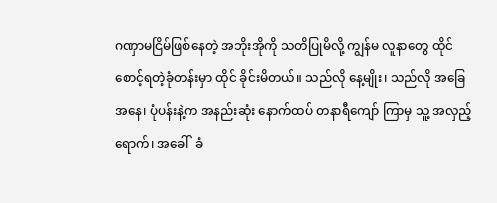ဂဏှာမငြိမ်ဖြစ်နေတဲ့ အဘိုးအိုကို သတိပြုမိလို့ ကျွန်မ လူနာတွေ ထိုင်စောင့်ရတဲ့ခုံတန်းမှာ ထိုင် ခိုင်းမိတယ်။ သည်လို နေ့မျိုး၊ သည်လို အခြေအနေ၊ ပုံပန်းနဲ့က အနည်းဆုံး နောက်ထပ် တနာရီကျော် ကြာမှ သူ့ အလှည့် ရောက်၊ အခေါ်  ခံ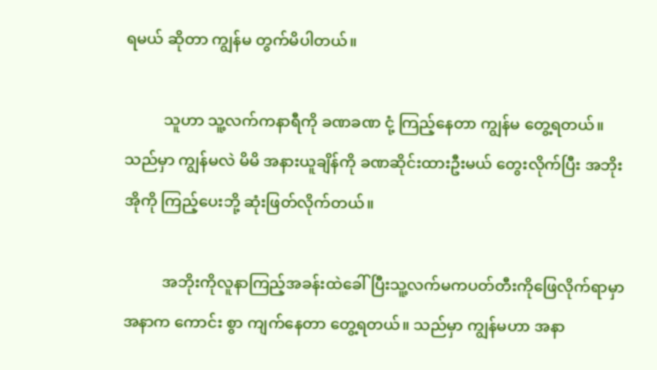ရမယ် ဆိုတာ ကျွန်မ တွက်မိပါတယ်။

          သူဟာ သူ့လက်ကနာရီကို ခဏခဏ ငုံ့ ကြည့်နေတာ ကျွန်မ တွေ့ရတယ်။ သည်မှာ ကျွန်မလဲ မိမိ အနားယူချိန်ကို ခဏဆိုင်းထားဦးမယ် တွေးလိုက်ပြီး အဘိုးအိုကို ကြည့်ပေးဘို့ ဆုံးဖြတ်လိုက်တယ်။

          အဘိုးကိုလူနာကြည့်အခန်းထဲခေါ်ပြီးသူ့လက်မကပတ်တီးကိုဖြေလိုက်ရာမှာ အနာက ကောင်း စွာ ကျက်နေတာ တွေ့ရတယ်။ သည်မှာ ကျွန်မဟာ အနာ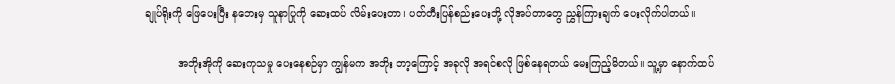ချုပ်ရိုးကို ဖြေပေးပြီး နဘေးမှ သူနာပြုကို ဆေးထပ် လိမ်းပေးတာ၊ ပတ်တီးပြန်စည်းပေးဘို့ လိုအပ်တာတွေ ညွှန်ကြားချက် ပေးလိုက်ပါတယ်။

          အဘိုးအိုကို ဆေးကုသမှု ပေးနေစဉ်မှာ ကျွန်မက အဘိုး ဘာ့ကြောင့် အခုလို အရင်စလို ဖြစ်နေရတယ် မေးကြည့်မိတယ်။ သူ့မှာ နောက်ထပ်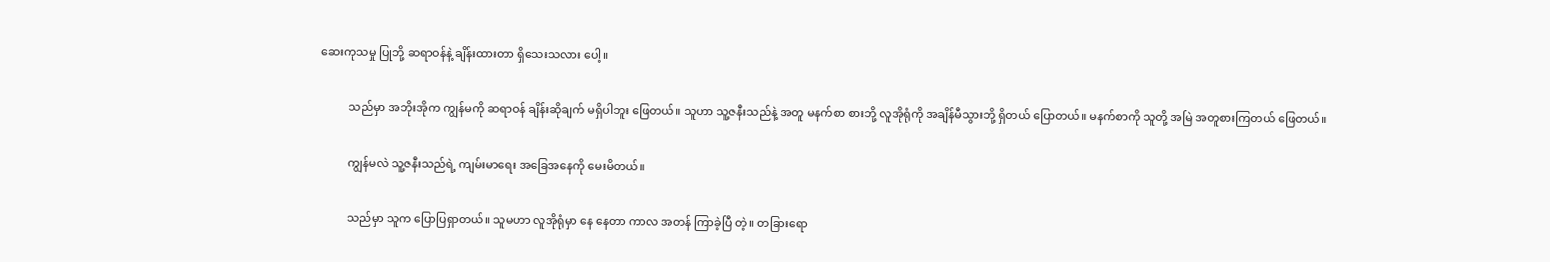ဆေးကုသမှု ပြုဘို့ ဆရာဝန်နဲ့ ချိန်းထားတာ ရှိသေးသလား ပေါ့။

          သည်မှာ အဘိုးအိုက ကျွန်မကို ဆရာဝန် ချိန်းဆိုချက် မရှိပါဘူး ဖြေတယ်။ သူဟာ သူ့ဇနီးသည်နဲ့ အတူ မနက်စာ စားဘို့ လူအိုရုံကို အချိန်မီသွားဘို့ ရှိတယ် ပြောတယ်။ မနက်စာကို သူတို့ အမြဲ အတူစားကြတယ် ဖြေတယ်။

          ကျွန်မလဲ သူ့ဇနီးသည်ရဲ့ ကျမ်းမာရေး အခြေအနေကို မေးမိတယ်။

          သည်မှာ သူက ပြောပြရှာတယ်။ သူမဟာ လူအိုရုံမှာ နေ နေတာ ကာလ အတန် ကြာခဲ့ပြီ တဲ့။ တခြားရော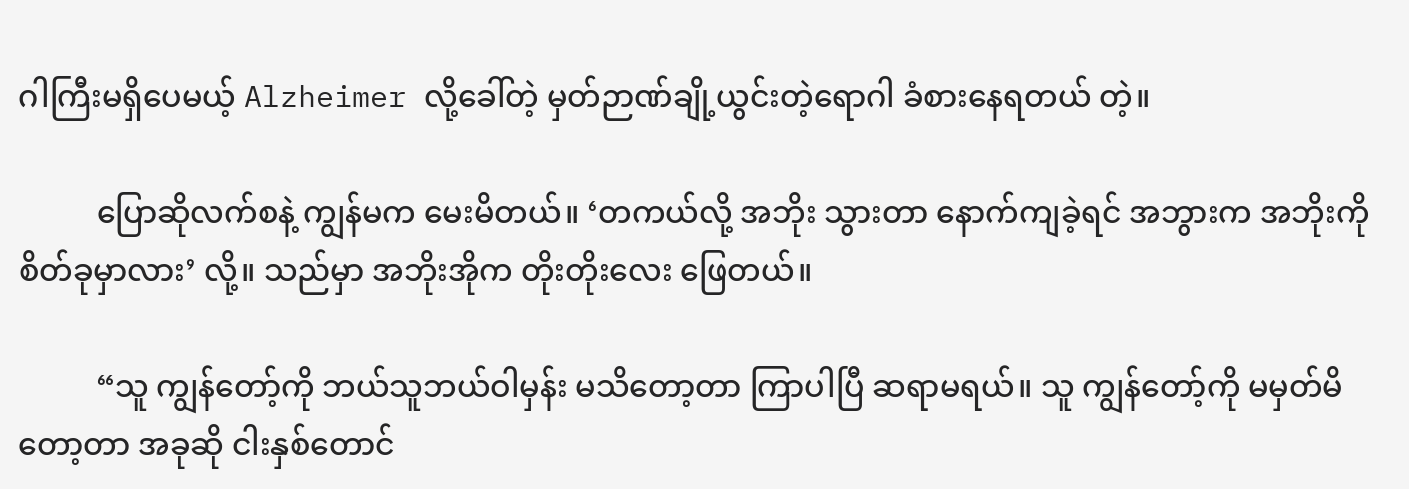ဂါကြီးမရှိပေမယ့် Alzheimer လို့ခေါ်တဲ့ မှတ်ဉာဏ်ချို့ယွင်းတဲ့ရောဂါ ခံစားနေရတယ် တဲ့။

          ပြောဆိုလက်စနဲ့ ကျွန်မက မေးမိတယ်။ ‘တကယ်လို့ အဘိုး သွားတာ နောက်ကျခဲ့ရင် အဘွားက အဘိုးကို စိတ်ခုမှာလား’ လို့။ သည်မှာ အဘိုးအိုက တိုးတိုးလေး ဖြေတယ်။

          “သူ ကျွန်တော့်ကို ဘယ်သူဘယ်ဝါမှန်း မသိတော့တာ ကြာပါပြီ ဆရာမရယ်။ သူ ကျွန်တော့်ကို မမှတ်မိတော့တာ အခုဆို ငါးနှစ်တောင်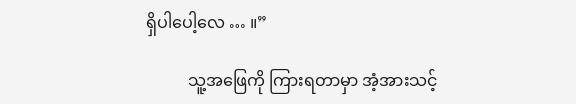ရှိပါပေါ့လေ … ။”

          သူ့အဖြေကို ကြားရတာမှာ အံ့အားသင့်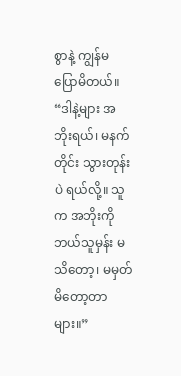စွာနဲ့ ကျွန်မ ပြောမိတယ်။ “ဒါနဲ့များ အဘိုးရယ်၊ မနက်တိုင်း သွားတုန်းပဲ ရယ်လို့။ သူက အဘိုးကို ဘယ်သူမှန်း မသိတော့၊ မမှတ်မိတော့တာများ။”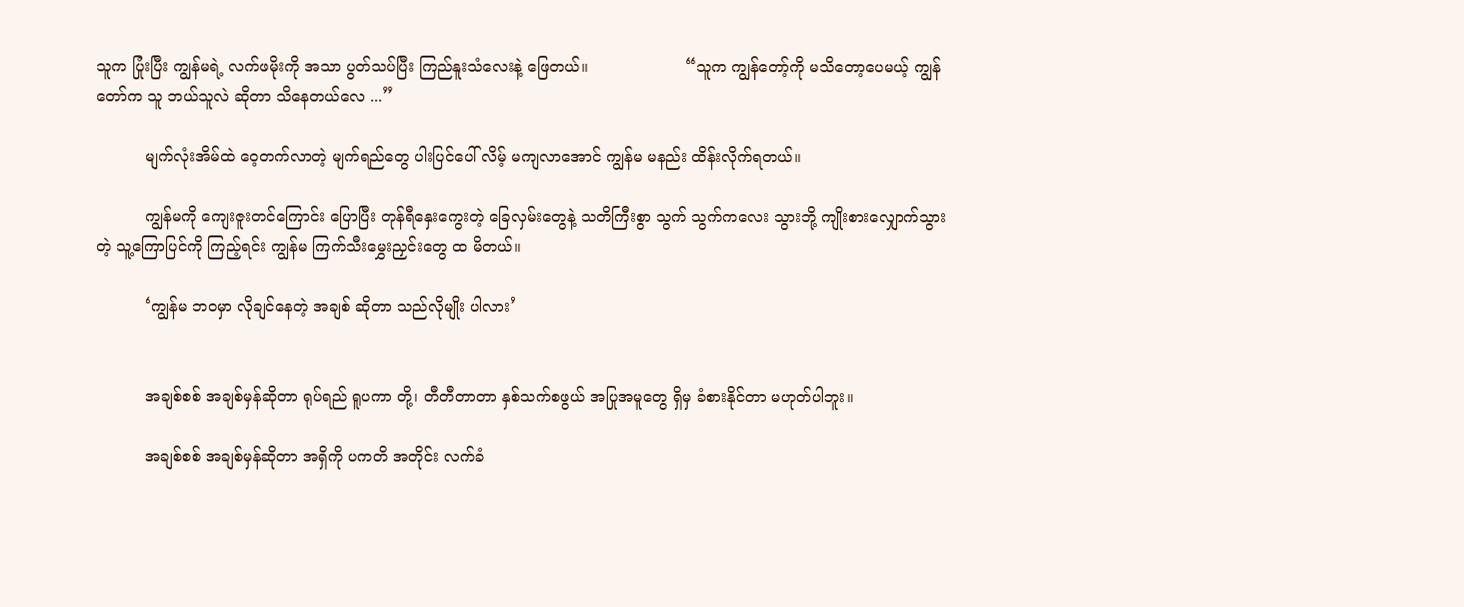သူက ပြုံးပြီး ကျွန်မရဲ့ လက်ဖမိုးကို အသာ ပွတ်သပ်ပြီး ကြည်နူးသံလေးနဲ့ ဖြေတယ်။                    “သူက ကျွန်တော့်ကို မသိတော့ပေမယ့် ကျွန်တော်က သူ ဘယ်သူလဲ ဆိုတာ သိနေတယ်လေ ...”

          မျက်လုံးအိမ်ထဲ ဝေ့တက်လာတဲ့ မျက်ရည်တွေ ပါးပြင်ပေါ် လိမ့် မကျလာအောင် ကျွန်မ မနည်း ထိန်းလိုက်ရတယ်။

          ကျွန်မကို ကျေးဇူးတင်ကြောင်း ပြောပြီး တုန်ရီနှေးကွေးတဲ့ ခြေလှမ်းတွေနဲ့ သတိကြီးစွာ သွက် သွက်ကလေး သွားဘို့ ကျိုးစားလျှောက်သွားတဲ့ သူ့ကြောပြင်ကို ကြည့်ရင်း ကျွန်မ ကြက်သီးမွှေးညှင်းတွေ ထ မိတယ်။

          ‘ကျွန်မ ဘဝမှာ လိုချင်နေတဲ့ အချစ် ဆိုတာ သည်လိုမျိုး ပါလား’


          အချစ်စစ် အချစ်မှန်ဆိုတာ ရုပ်ရည် ရူပကာ တို့၊ တီတီတာတာ နှစ်သက်စဖွယ် အပြုအမူတွေ ရှိမှ ခံစားနိုင်တာ မဟုတ်ပါဘူး။

          အချစ်စစ် အချစ်မှန်ဆိုတာ အရှိကို ပကတိ အတိုင်း လက်ခံ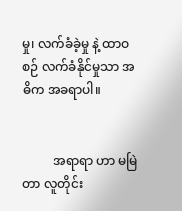မှု၊ လက်ခံခဲ့မှု နဲ့ ထာဝစဉ် လက်ခံနိုင်မှုသာ အဓိက အခရာပါ။


          အရာရာ ဟာ မမြဲတာ လူတိုင်း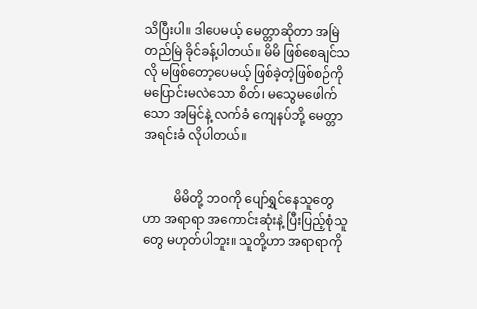သိပြီးပါ။ ဒါပေမယ့် မေတ္တာဆိုတာ အမြဲ တည်မြဲ ခိုင်ခန့်ပါတယ်။ မိမိ ဖြစ်စေချင်သလို မဖြစ်တော့ပေမယ့် ဖြစ်ခဲ့တဲ့ဖြစ်စဉ်ကို မပြောင်းမလဲသော စိတ်၊ မသွေမဖေါက်သော အမြင်နဲ့ လက်ခံ ကျေနပ်ဘို့ မေတ္တာ အရင်းခံ လိုပါတယ်။


          မိမိတို့ ဘဝကို ပျော်ရွှင်နေသူတွေဟာ အရာရာ အကောင်းဆုံးနဲ့ ပြီးပြည့်စုံသူတွေ မဟုတ်ပါဘူး။ သူတို့ဟာ အရာရာကို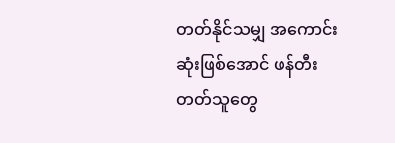တတ်နိုင်သမျှ အကောင်းဆုံးဖြစ်အောင် ဖန်တီးတတ်သူတွေ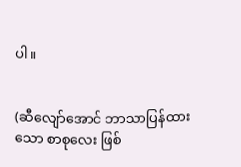ပါ။


(ဆီလျော်အောင် ဘာသာပြန်ထားသော စာစုလေး ဖြစ်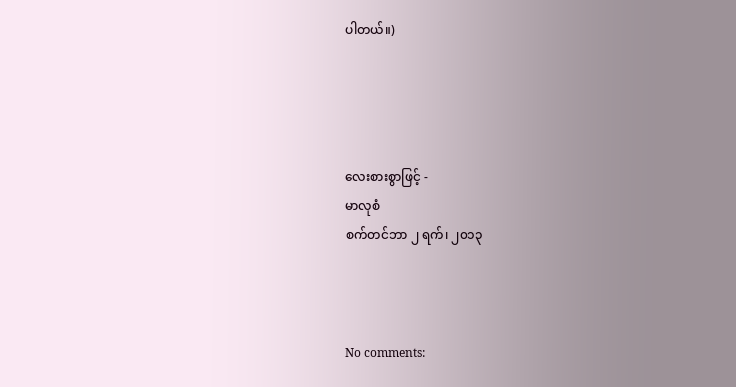ပါတယ်။)




လေးစားစွာဖြင့် -
မာလုစံ
စက်တင်ဘာ ၂ ရက်၊ ၂၀၁၃



No comments: